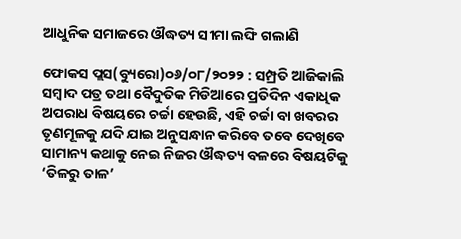ଆଧୁନିକ ସମାଜରେ ଔଦ୍ଧତ୍ୟ ସୀମା ଲଙ୍ଘି ଗଲାଣି

ଫୋକସ ପ୍ଲସ(ବ୍ୟୁରୋ)୦୬/୦୮/୨୦୨୨ : ସମ୍ପ୍ରତି ଆଜିକାଲି ସମ୍ବାଦ ପତ୍ର ତଥା ବୈଦୁତିକ ମିଡିଆରେ ପ୍ରତିଦିନ ଏକାଧିକ ଅପରାଧ ବିଷୟରେ ଚର୍ଚ୍ଚା ହେଉଛି, ଏହି ଚର୍ଚ୍ଚା ବା ଖବରର ତୃଣମୂଳକୁ ଯଦି ଯାଇ ଅନୁସନ୍ଧାନ କରିବେ ତବେ ଦେଖିବେ ସାମାନ୍ୟ କଥାକୁ ନେଇ ନିଜର ଔଦ୍ଧତ୍ୟ ବଳରେ ବିଷୟଟିକୁ ‘ତିଳରୁ ତାଳ’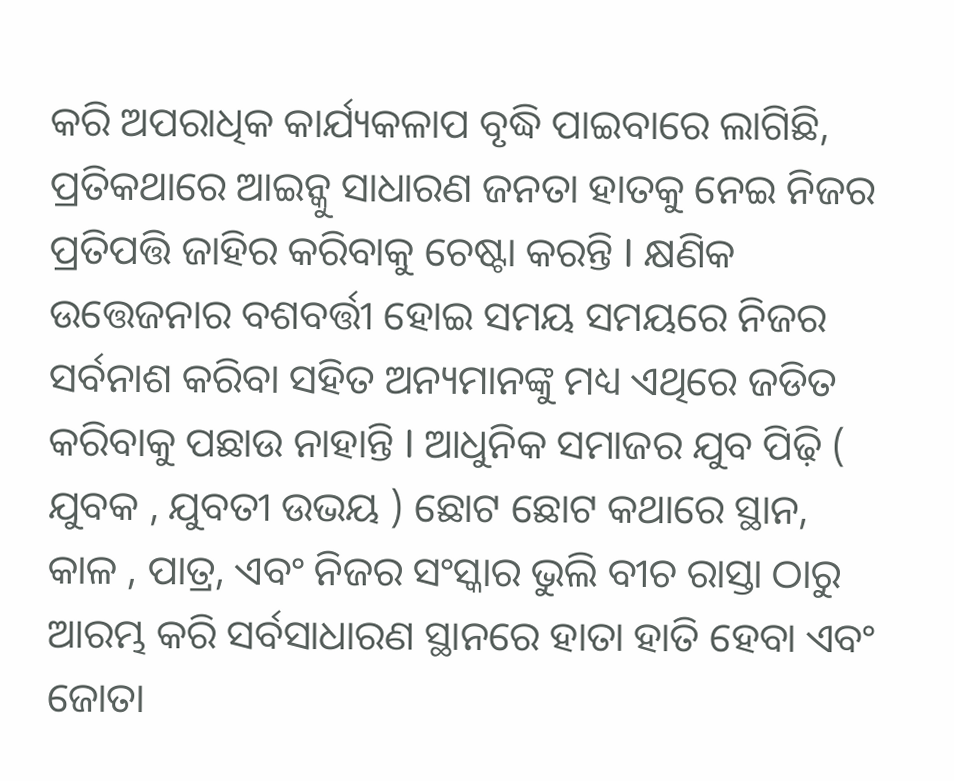କରି ଅପରାଧିକ କାର୍ଯ୍ୟକଳାପ ବୃଦ୍ଧି ପାଇବାରେ ଲାଗିଛି, ପ୍ରତିକଥାରେ ଆଇନ୍କୁ ସାଧାରଣ ଜନତା ହାତକୁ ନେଇ ନିଜର ପ୍ରତିପତ୍ତି ଜାହିର କରିବାକୁ ଚେଷ୍ଟା କରନ୍ତି I କ୍ଷଣିକ ଉତ୍ତେଜନାର ବଶବର୍ତ୍ତୀ ହୋଇ ସମୟ ସମୟରେ ନିଜର ସର୍ବନାଶ କରିବା ସହିତ ଅନ୍ୟମାନଙ୍କୁ ମଧ୍ୟ ଏଥିରେ ଜଡିତ କରିବାକୁ ପଛାଉ ନାହାନ୍ତି I ଆଧୁନିକ ସମାଜର ଯୁବ ପିଢ଼ି ( ଯୁବକ , ଯୁବତୀ ଉଭୟ ) ଛୋଟ ଛୋଟ କଥାରେ ସ୍ଥାନ, କାଳ , ପାତ୍ର, ଏବଂ ନିଜର ସଂସ୍କାର ଭୁଲି ବୀଚ ରାସ୍ତା ଠାରୁ ଆରମ୍ଭ କରି ସର୍ବସାଧାରଣ ସ୍ଥାନରେ ହାତା ହାତି ହେବା ଏବଂ ଜୋତା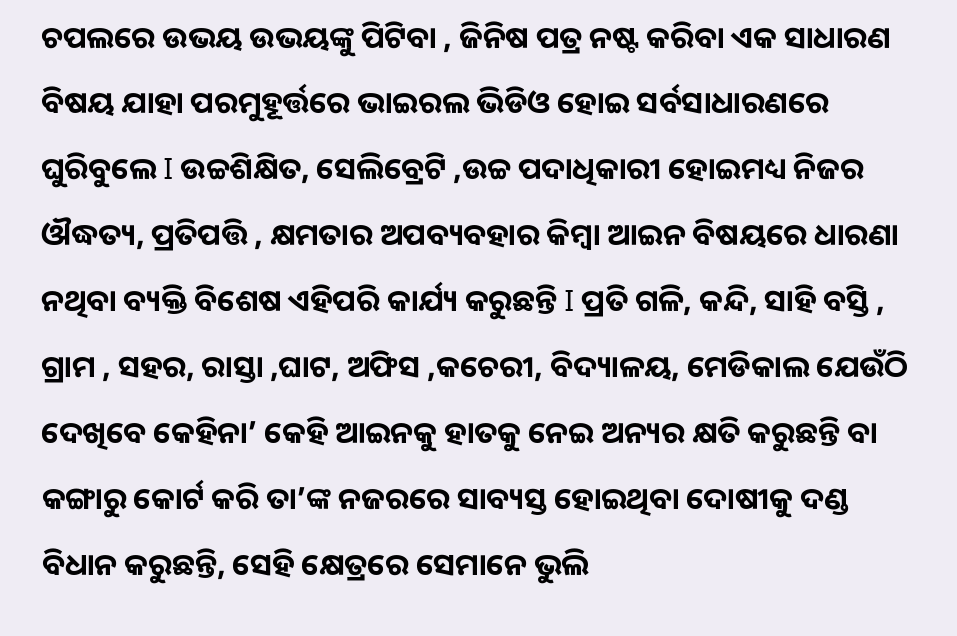ଚପଲରେ ଉଭୟ ଉଭୟଙ୍କୁ ପିଟିବା , ଜିନିଷ ପତ୍ର ନଷ୍ଟ କରିବା ଏକ ସାଧାରଣ ବିଷୟ ଯାହା ପରମୁହୂର୍ତ୍ତରେ ଭାଇରଲ ଭିଡିଓ ହୋଇ ସର୍ବସାଧାରଣରେ ଘୁରିବୁଲେ I ଉଚ୍ଚଶିକ୍ଷିତ, ସେଲିବ୍ରେଟି ,ଉଚ୍ଚ ପଦାଧିକାରୀ ହୋଇମଧ୍ୟ ନିଜର ଔଦ୍ଧତ୍ୟ, ପ୍ରତିପତ୍ତି , କ୍ଷମତାର ଅପବ୍ୟବହାର କିମ୍ବା ଆଇନ ବିଷୟରେ ଧାରଣା ନଥିବା ବ୍ୟକ୍ତି ବିଶେଷ ଏହିପରି କାର୍ଯ୍ୟ କରୁଛନ୍ତି I ପ୍ରତି ଗଳି, କନ୍ଦି, ସାହି ବସ୍ତି , ଗ୍ରାମ , ସହର, ରାସ୍ତା ,ଘାଟ, ଅଫିସ ,କଚେରୀ, ବିଦ୍ୟାଳୟ, ମେଡିକାଲ ଯେଉଁଠି ଦେଖିବେ କେହିନା’ କେହି ଆଇନକୁ ହାତକୁ ନେଇ ଅନ୍ୟର କ୍ଷତି କରୁଛନ୍ତି ବା କଙ୍ଗାରୁ କୋର୍ଟ କରି ତା’ଙ୍କ ନଜରରେ ସାବ୍ୟସ୍ତ ହୋଇଥିବା ଦୋଷୀକୁ ଦଣ୍ଡ ବିଧାନ କରୁଛନ୍ତି, ସେହି କ୍ଷେତ୍ରରେ ସେମାନେ ଭୁଲି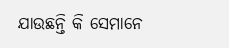ଯାଉଛନ୍ତି କି ସେମାନେ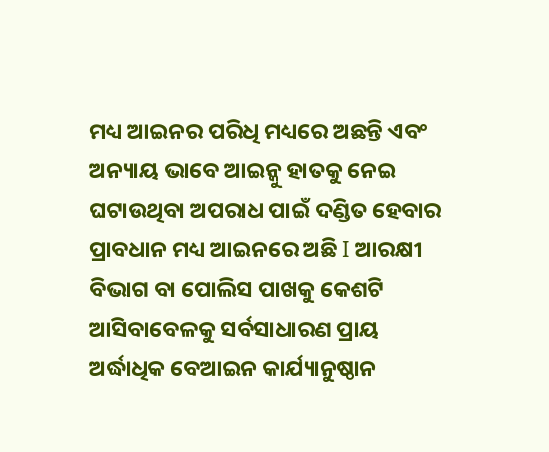ମଧ୍ୟ ଆଇନର ପରିଧି ମଧ୍ୟରେ ଅଛନ୍ତି ଏବଂ ଅନ୍ୟାୟ ଭାବେ ଆଇନ୍କୁ ହାତକୁ ନେଇ ଘଟାଉଥିବା ଅପରାଧ ପାଇଁ ଦଣ୍ଡିତ ହେବାର ପ୍ରାବଧାନ ମଧ୍ୟ ଆଇନରେ ଅଛି I ଆରକ୍ଷୀ ବିଭାଗ ବା ପୋଲିସ ପାଖକୁ କେଶଟି ଆସିବାବେଳକୁ ସର୍ବସାଧାରଣ ପ୍ରାୟ ଅର୍ଦ୍ଧାଧିକ ବେଆଇନ କାର୍ଯ୍ୟାନୁଷ୍ଠାନ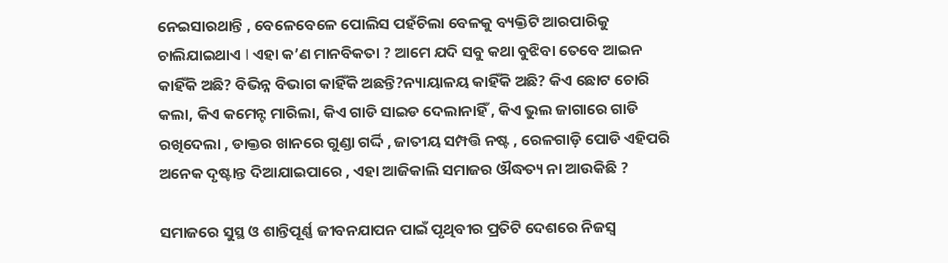ନେଇସାରଥାନ୍ତି , ବେଳେବେଳେ ପୋଲିସ ପହଁଚିଲା ବେଳକୁ ବ୍ୟକ୍ତିଟି ଆରପାରିକୁ ଚାଲିଯାଇଥାଏ I ଏହା କ’ଣ ମାନବିକତା ? ଆମେ ଯଦି ସବୁ କଥା ବୁଝିବା ତେବେ ଆଇନ କାହିଁକି ଅଛି? ବିଭିନ୍ନ ବିଭାଗ କାହିଁକି ଅଛନ୍ତି?ନ୍ୟାୟାଳୟ କାହିଁକି ଅଛି? କିଏ ଛୋଟ ଚୋରି କଲା, କିଏ କମେନ୍ଟ ମାରିଲା, କିଏ ଗାଡି ସାଇଡ ଦେଲାନାହିଁ , କିଏ ଭୁଲ ଜାଗାରେ ଗାଡି ରଖିଦେଲା , ଡାକ୍ତର ଖାନରେ ଗୁଣ୍ଡା ଗର୍ଦ୍ଦି , ଜାତୀୟ ସମ୍ପତ୍ତି ନଷ୍ଟ , ରେଳଗାଡ଼ି ପୋଡି ଏହିପରି ଅନେକ ଦୃଷ୍ଟାନ୍ତ ଦିଆଯାଇପାରେ , ଏହା ଆଜିକାଲି ସମାଜର ଔଦ୍ଧତ୍ୟ ନା ଆଉକିଛି ?

ସମାଜରେ ସୁସ୍ଥ ଓ ଶାନ୍ତିପୂର୍ଣ୍ଣ ଜୀବନଯାପନ ପାଇଁ ପୃଥିବୀର ପ୍ରତିଟି ଦେଶରେ ନିଜସ୍ୱ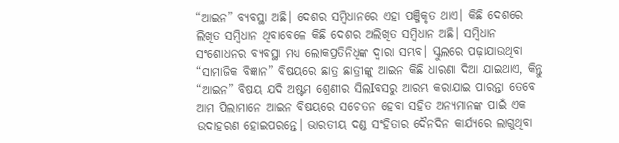“ଆଇନ” ବ୍ୟବସ୍ଥା ଅଛି। ଦେଶର ସମ୍ବିଧାନରେ ଏହା ପଞ୍ଜିକୃତ ଥାଏ। କିଛି ଦେଶରେ ଲିଖିତ ସମ୍ବିଧାନ ଥିବାବେଳେ କିଛି ଦେଶର ଅଲିଖିତ ସମ୍ବିଧାନ ଅଛି। ସମ୍ବିଧାନ ସଂଶୋଧନର ବ୍ୟବସ୍ଥା ମଧ୍ୟ ଲୋକପ୍ରତିନିଧିଙ୍କ ଦ୍ଵାରା ସମ୍ଭବ। ସ୍କୁଲରେ ପଢ଼ାଯାଉଥିବା “ସାମାଜିକ ବିଜ୍ଞାନ” ବିଷୟରେ ଛାତ୍ର ଛାତ୍ରୀଙ୍କୁ ଆଇନ କିଛି ଧାରଣା ଦିଆ ଯାଇଥାଏ, କିନ୍ତୁ “ଆଇନ” ବିଷୟ ଯଦି ଅଷ୍ଟମ ଶ୍ରେଣୀର ସିଲIବସରୁ ଆରମ୍ଭ କରାଯାଇ ପାରନ୍ତା ତେବେ ଆମ ପିଲାମାନେ ଆଇନ ବିଷୟରେ ସଚେତନ ହେବା ସହିତ ଅନ୍ୟମାନଙ୍କ ପାଇଁ ଏକ ଉଦାହରଣ ହୋଇପରନ୍ତେ। ଭାରତୀୟ ଦଣ୍ଡ ସଂହିତାର ଦୈନଦିନ କାର୍ଯ୍ୟରେ ଲାଗୁଥିବା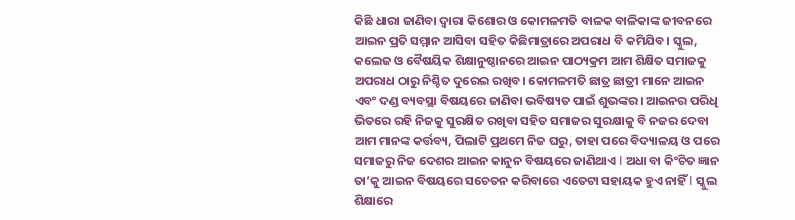କିଛି ଧାରା ଜାଣିବା ଦ୍ୱାରା କିଶୋର ଓ କୋମଳମତି ବାଳକ ବାଳିକାଙ୍କ ଜୀବନରେ ଆଇନ ପ୍ରତି ସମ୍ମାନ ଆସିବା ସହିତ କିଛିମାତ୍ରାରେ ଅପରାଧ ବି କମିଯିବ। ସ୍କୁଲ, କଲେଜ ଓ ବୈଷୟିକ ଶିକ୍ଷାନୁଷ୍ଠାନରେ ଆଇନ ପାଠ୍ୟକ୍ରମ ଆମ ଶିକ୍ଷିତ ସମାଜକୁ ଅପରାଧ ଠାରୁ ନିଶ୍ଚିତ ଦୁରେଇ ରଖିବ। କୋମଳମତି ଛାତ୍ର ଛାତ୍ରୀ ମାନେ ଆଇନ ଏବଂ ଦଣ୍ଡ ବ୍ୟବସ୍ଥା ବିଷୟରେ ଜାଣିବା ଭବିଷ୍ୟତ ପାଇଁ ଶୁଭଙ୍କର। ଆଇନର ପରିଧି ଭିତରେ ରହି ନିଜକୁ ସୁରକ୍ଷିତ ରଖିବା ସହିତ ସମାଜର ସୁରକ୍ଷାକୁ ବି ନଜର ଦେବା ଆମ ମାନଙ୍କ କର୍ତ୍ତବ୍ୟ, ପିଲାଟି ପ୍ରଥମେ ନିଜ ଘରୁ, ତାହା ପରେ ବିଦ୍ୟାଳୟ ଓ ପରେ ସମାଜରୁ ନିଜ ଦେଶର ଆଇନ କାନୁନ ବିଷୟରେ ଜାଣିଥାଏ I ଅଧା ବା କିଂଚିତ ଜ୍ଞାନ ତା’କୁ ଆଇନ ବିଷୟରେ ସଚେତନ କରିବାରେ ଏତେଟା ସହାୟକ ହୁଏ ନାହିଁ I ସ୍କୁଲ ଶିକ୍ଷାରେ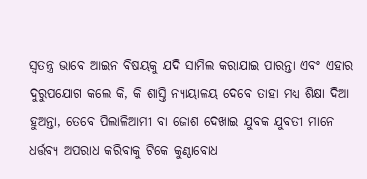ସ୍ୱତନ୍ତ୍ର ଭାବେ ଆଇନ ବିଷୟକୁ ଯଦି ସାମିଲ କରାଯାଇ ପାରନ୍ତା ଏବଂ ଏହାର ଦୁରୁପଯୋଗ କଲେ କି, କି ଶାସ୍ତି ନ୍ୟାୟାଳୟ ଦେବେ ତାହା ମଧ୍ୟ ଶିକ୍ଷା ଦିଆ ହୁଅନ୍ତା, ତେବେ ପିଲାଳିଆମୀ ବା ଜୋଶ ଦେଖାଇ ଯୁବକ ଯୁବତୀ ମାନେ ଧର୍ତ୍ତବ୍ୟ ଅପରାଧ କରିବାକୁ ଟିକେ କୁଣ୍ଠାବୋଧ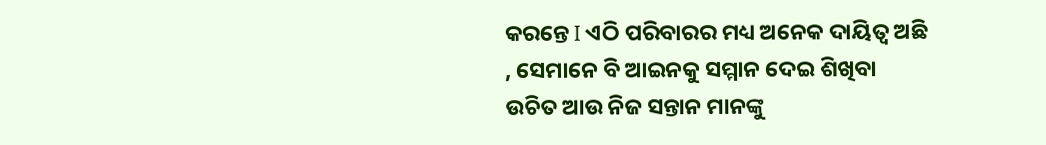କରନ୍ତେ I ଏଠି ପରିବାରର ମଧ୍ୟ ଅନେକ ଦାୟିତ୍ୱ ଅଛି , ସେମାନେ ବି ଆଇନକୁ ସମ୍ମାନ ଦେଇ ଶିଖିବା ଉଚିତ ଆଉ ନିଜ ସନ୍ତାନ ମାନଙ୍କୁ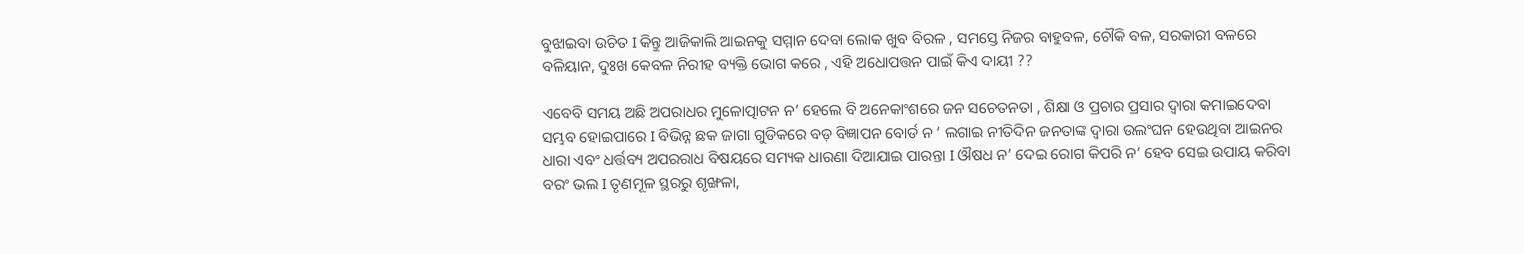ବୁଝାଇବା ଉଚିତ I କିନ୍ତୁ ଆଜିକାଲି ଆଇନକୁ ସମ୍ମାନ ଦେବା ଲୋକ ଖୁବ ବିରଳ , ସମସ୍ତେ ନିଜର ବାହୁବଳ, ଚୌକି ବଳ, ସରକାରୀ ବଳରେ ବଳିୟାନ, ଦୁଃଖ କେବଳ ନିରୀହ ବ୍ୟକ୍ତି ଭୋଗ କରେ , ଏହି ଅଧୋପତ୍ତନ ପାଇଁ କିଏ ଦାୟୀ ??

ଏବେବି ସମୟ ଅଛି ଅପରାଧର ମୁଳୋତ୍ପାଟନ ନ’ ହେଲେ ବି ଅନେକାଂଶରେ ଜନ ସଚେତନତା , ଶିକ୍ଷା ଓ ପ୍ରଚାର ପ୍ରସାର ଦ୍ୱାରା କମାଇଦେବା ସମ୍ଭବ ହୋଇପାରେ I ବିଭିନ୍ନ ଛକ ଜାଗା ଗୁଡିକରେ ବଡ଼ ବିଜ୍ଞାପନ ବୋର୍ଡ ନ ‘ ଲଗାଇ ନୀତିଦିନ ଜନତାଙ୍କ ଦ୍ୱାରା ଉଲଂଘନ ହେଉଥିବା ଆଇନର ଧାରା ଏବଂ ଧର୍ତ୍ତବ୍ୟ ଅପରରାଧ ବିଷୟରେ ସମ୍ୟକ ଧାରଣା ଦିଆଯାଇ ପାରନ୍ତା I ଔଷଧ ନ’ ଦେଇ ରୋଗ କିପରି ନ’ ହେବ ସେଇ ଉପାୟ କରିବା ବରଂ ଭଲ I ତୃଣମୂଳ ସ୍ଥରରୁ ଶୃଙ୍ଖଳା,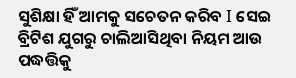ସୁଶିକ୍ଷା ହିଁ ଆମକୁ ସଚେତନ କରିବ I ସେଇ ବ୍ରିଟିଶ ଯୁଗରୁ ଚାଲିଆସିଥିବା ନିୟମ ଆଉ ପଦ୍ଧତ୍ତିକୁ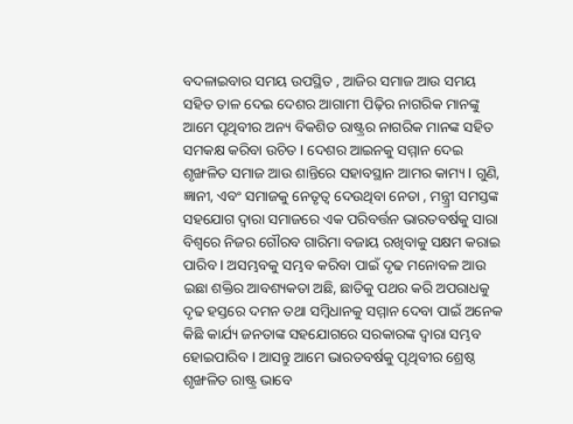ବଦଳାଇବାର ସମୟ ଉପସ୍ଥିତ , ଆଜିର ସମାଜ ଆଉ ସମୟ ସହିତ ତାଳ ଦେଇ ଦେଶର ଆଗାମୀ ପିଢ଼ିର ନାଗରିକ ମାନଙ୍କୁ ଆମେ ପୃଥିବୀର ଅନ୍ୟ ବିକଶିତ ରାଷ୍ଟ୍ରର ନାଗରିକ ମାନଙ୍କ ସହିତ ସମକକ୍ଷ କରିବା ଉଚିତ I ଦେଶର ଆଇନକୁ ସମ୍ମାନ ଦେଇ ଶୃଙ୍ଖଳିତ ସମାଜ ଆଉ ଶାନ୍ତିରେ ସହାବସ୍ଥାନ ଆମର କାମ୍ୟ I ଗୁଣି, ଜ୍ଞାନୀ, ଏବଂ ସମାଜକୁ ନେତୃତ୍ୱ ଦେଉଥିବା ନେତା , ମନ୍ତ୍ର୍ରୀ ସମସ୍ତଙ୍କ ସହଯୋଗ ଦ୍ୱାରା ସମାଜରେ ଏକ ପରିବର୍ତ୍ତନ ଭାରତବର୍ଷକୁ ସାରା ବିଶ୍ୱରେ ନିଜର ଗୌରବ ଗାରିମା ବଜାୟ ରଖିବାକୁ ସକ୍ଷମ କରାଇ ପାରିବ I ଅସମ୍ଭବକୁ ସମ୍ଭବ କରିବା ପାଇଁ ଦୃଢ ମନୋବଳ ଆଉ ଇଛା ଶକ୍ତିର ଆବଶ୍ୟକତା ଅଛି, ଛାତିକୁ ପଥର କରି ଅପରାଧକୁ ଦୃଢ ହସ୍ତରେ ଦମନ ତଥା ସମ୍ବିଧାନକୁ ସମ୍ମାନ ଦେବା ପାଇଁ ଅନେକ କିଛି କାର୍ଯ୍ୟ ଜନତାଙ୍କ ସହଯୋଗରେ ସରକାରଙ୍କ ଦ୍ୱାରା ସମ୍ଭବ ହୋଇପାରିବ I ଆସନ୍ତୁ ଆମେ ଭାରତବର୍ଷକୁ ପୃଥିବୀର ଶ୍ରେଷ୍ଠ ଶୃଙ୍ଖଳିତ ରାଷ୍ଟ୍ର ଭାବେ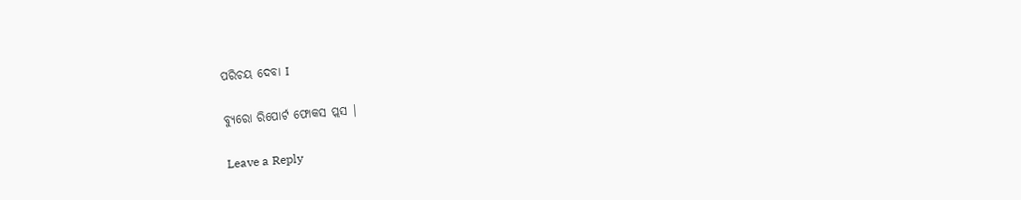ପରିଚୟ ଦେବା I

ବ୍ୟୁରୋ ରିପୋର୍ଟ ଫୋକସ ପ୍ଲସ |

Leave a Reply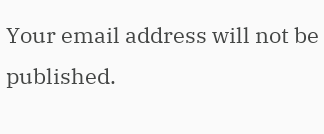Your email address will not be published.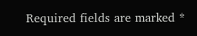Required fields are marked *